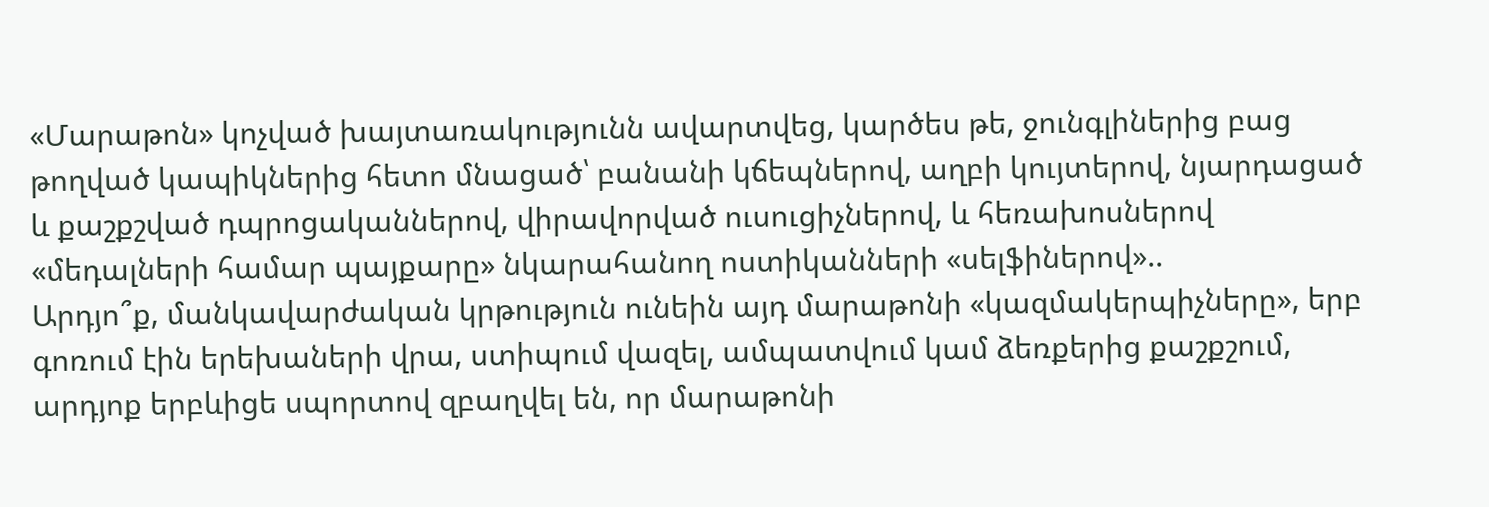«Մարաթոն» կոչված խայտառակությունն ավարտվեց, կարծես թե, ջունգլիներից բաց թողված կապիկներից հետո մնացած՝ բանանի կճեպներով, աղբի կույտերով, նյարդացած և քաշքշված դպրոցականներով, վիրավորված ուսուցիչներով, և հեռախոսներով «մեդալների համար պայքարը» նկարահանող ոստիկանների «սելֆիներով»..
Արդյո՞ք, մանկավարժական կրթություն ունեին այդ մարաթոնի «կազմակերպիչները», երբ գոռում էին երեխաների վրա, ստիպում վազել, ամպատվում կամ ձեռքերից քաշքշում, արդյոք երբևիցե սպորտով զբաղվել են, որ մարաթոնի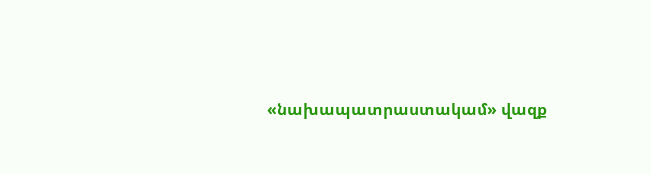«նախապատրաստակամ» վազք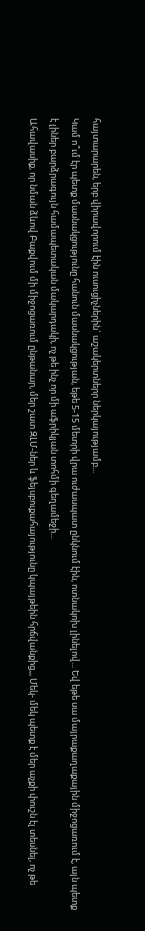հայտարարեն, երբ վիրավորում էին ուսուցիչներին` աշակերտներր ներկայությամբ...
Կամ ո՞ւմ էր պետք մասնակցությունը հանուն մասնակցության, եթե 5-15 մետրի վրա ուժասպատ ընկնում էին, ոտնակոխ լինելով... Եվ եթե սա մայրաքաղաքային միջոցառում է, այն պետք է լիներ բարձրագույն համապետական մակարդակի, ոչ թե ինչ որ մի աֆրիկյան տոհմի գեղամեջի...
Ահավասիք, որ նման ձևով Բաքվում մի միջոցառում ընթանար, մեր շատ ԶԼՄ-ներ և ֆեյսբուքահայությունը կպայթեին հրճվանքից,,, Մեկ- մեկ պետք է մեր աչքի փուշն էլ տեսնել, ոչ թե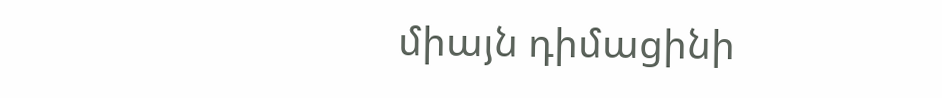միայն դիմացինի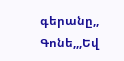գերանը,, Գոնե,,,Եվ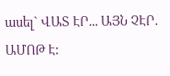ասել` ՎԱՏ ԷՐ... ԱՅՆ ՉԷՐ. ԱՄՈԹ Է: